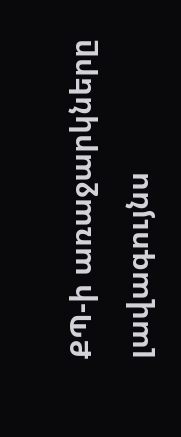ՔՊ-ի առաջարկները լավագույնս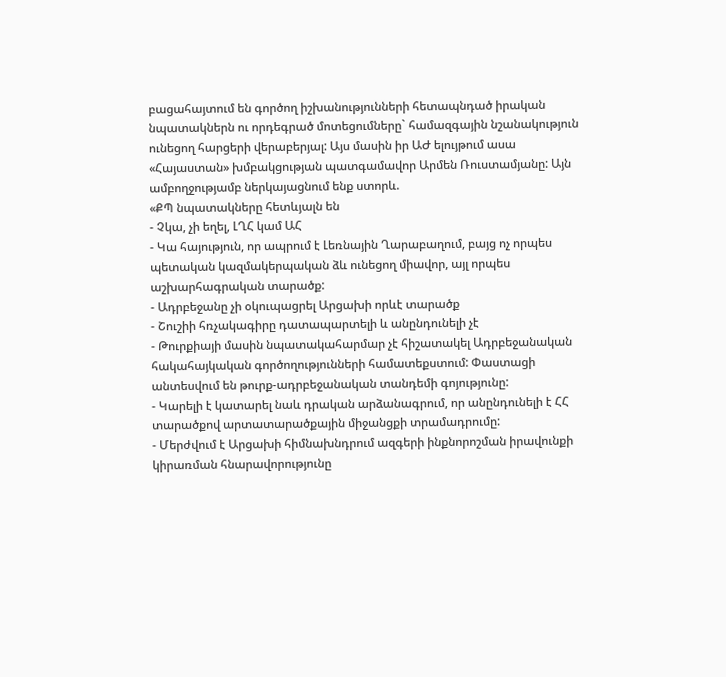բացահայտում են գործող իշխանությունների հետապնդած իրական նպատակներն ու որդեգրած մոտեցումները` համազգային նշանակություն ունեցող հարցերի վերաբերյալ: Այս մասին իր ԱԺ ելույթում ասա «Հայաստան» խմբակցության պատգամավոր Արմեն Ռուստամյանը: Այն ամբողջությամբ ներկայացնում ենք ստորև.
«ՔՊ նպատակները հետևյալն են
- Չկա, չի եղել, ԼՂՀ կամ ԱՀ
- Կա հայություն, որ ապրում է Լեռնային Ղարաբաղում, բայց ոչ որպես պետական կազմակերպական ձև ունեցող միավոր, այլ որպես աշխարհագրական տարածք:
- Ադրբեջանը չի օկուպացրել Արցախի որևէ տարածք
- Շուշիի հռչակագիրը դատապարտելի և անընդունելի չէ
- Թուրքիայի մասին նպատակահարմար չէ հիշատակել Ադրբեջանական հակահայկական գործողությունների համատեքստում: Փաստացի անտեսվում են թուրք-ադրբեջանական տանդեմի գոյությունը:
- Կարելի է կատարել նաև դրական արձանագրում, որ անընդունելի է ՀՀ տարածքով արտատարածքային միջանցքի տրամադրումը:
- Մերժվում է Արցախի հիմնախնդրում ազգերի ինքնորոշման իրավունքի կիրառման հնարավորությունը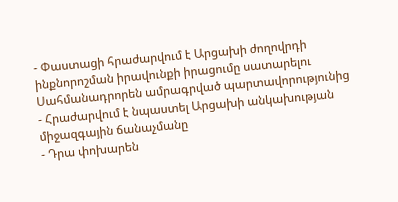- Փաստացի հրաժարվում է Արցախի ժողովրդի ինքնորոշման իրավունքի իրացումը սատարելու Սահմանադրորեն ամրագրված պարտավորությունից
- Հրաժարվում է նպաստել Արցախի անկախության միջազգային ճանաչմանը
- Դրա փոխարեն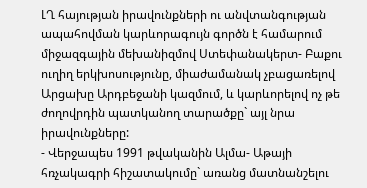ԼՂ հայության իրավունքների ու անվտանգության ապահովման կարևորագույն գործն է համարում միջազգային մեխանիզմով Ստեփանակերտ- Բաքու ուղիղ երկխոսությունը, միաժամանակ չբացառելով Արցախը Արդբեջանի կազմում, և կարևորելով ոչ թե ժողովրդին պատկանող տարածքը` այլ նրա իրավունքները:
- Վերջապես 1991 թվականին Ալմա- Աթայի հռչակագրի հիշատակումը` առանց մատնանշելու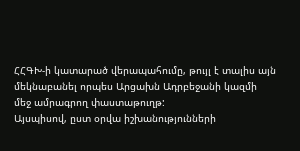ՀՀԳԽ-ի կատարած վերապահումը, թույլ է տալիս այն մեկնաբանել որպես Արցախն Ադրբեջանի կազմի մեջ ամրագրող փաստաթուղթ:
Այսպիսով, ըստ օրվա իշխանությունների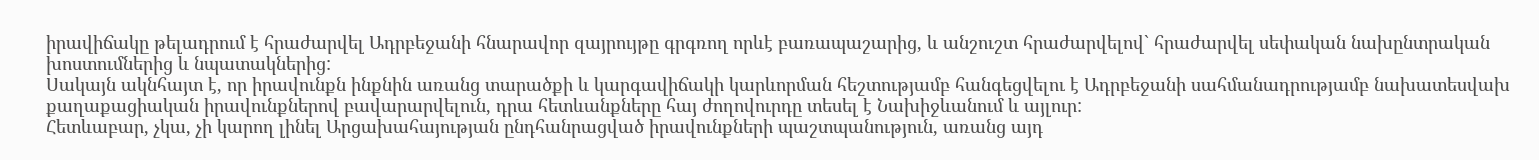իրավիճակը թելադրում է հրաժարվել Ադրբեջանի հնարավոր զայրույթը գրգռող որևէ բառապաշարից, և անշուշտ հրաժարվելով` հրաժարվել սեփական նախընտրական խոստումներից և նպատակներից:
Սակայն ակնհայտ է, որ իրավունքն ինքնին առանց տարածքի և կարգավիճակի կարևորման հեշտությամբ հանգեցվելու է Ադրբեջանի սահմանադրությամբ նախատեսվախ քաղաքացիական իրավունքներով բավարարվելուն, դրա հետևանքները հայ ժողովուրդը տեսել է Նախիջևանում և այլուր:
Հետևաբար, չկա, չի կարող լինել Արցախահայության ընդհանրացված իրավունքների պաշտպանություն, առանց այդ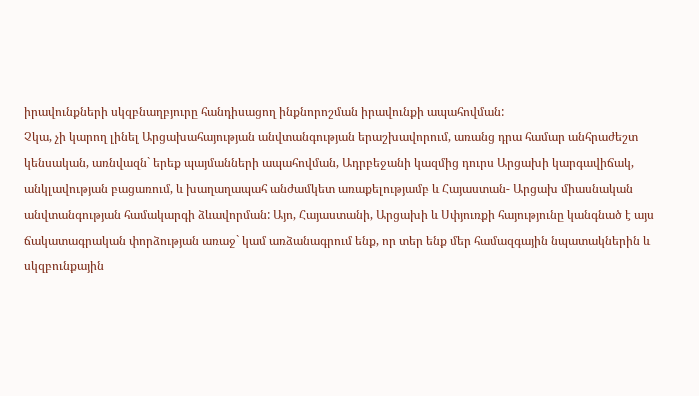իրավունքների սկզբնաղբյուրը հանդիսացող ինքնորոշման իրավունքի ապահովման:
Չկա, չի կարող լինել Արցախահայության անվտանգության երաշխավորում, առանց դրա համար անհրաժեշտ կենսական, առնվազն` երեք պայմանների ապահովման, Ադրբեջանի կազմից դուրս Արցախի կարգավիճակ, անկլավության բացառում, և խաղաղապահ անժամկետ առաքելությամբ և Հայաստան- Արցախ միասնական անվտանգության համակարգի ձևավորման: Այո, Հայաստանի, Արցախի և Սփյուռքի հայությունը կանգնած է այս ճակատագրական փորձության առաջ` կամ առձանագրում ենք, որ տեր ենք մեր համազգային նպատակներին և սկզբունքային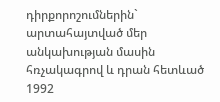դիրքորոշումներին` արտահայտված մեր անկախության մասին հռչակագրով և դրան հետևած 1992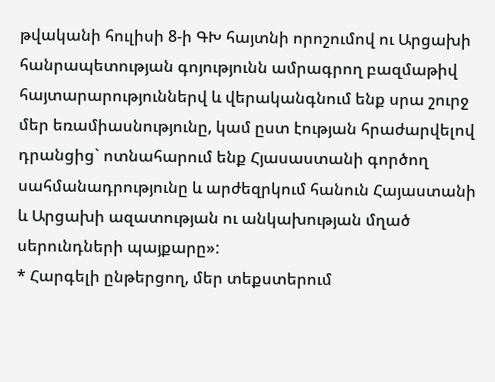թվականի հուլիսի 8-ի ԳԽ հայտնի որոշումով ու Արցախի հանրապետության գոյությունն ամրագրող բազմաթիվ հայտարարություններվ և վերականգնում ենք սրա շուրջ մեր եռամիասնությունը, կամ ըստ էության հրաժարվելով դրանցից` ոտնահարում ենք Հյասաստանի գործող սահմանադրությունը և արժեզրկում հանուն Հայաստանի և Արցախի ազատության ու անկախության մղած սերունդների պայքարը»:
* Հարգելի ընթերցող, մեր տեքստերում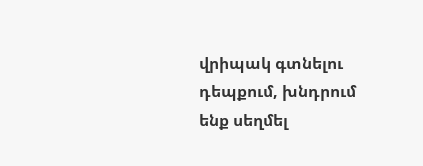վրիպակ գտնելու դեպքում, խնդրում ենք սեղմել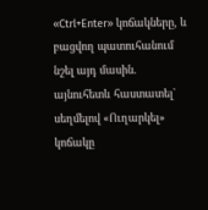«Ctrl+Enter» կոճակները, և բացվող պատուհանում նշել այդ մասին. այնուհետև հաստատել` սեղմելով «Ուղարկել» կոճակը